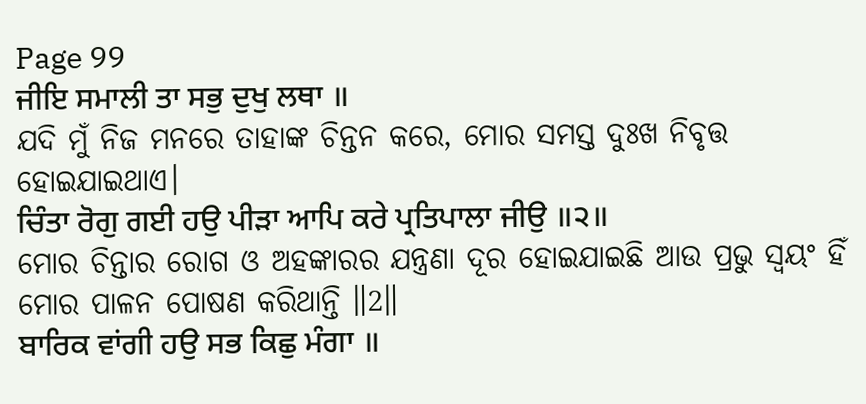Page 99
ਜੀਇ ਸਮਾਲੀ ਤਾ ਸਭੁ ਦੁਖੁ ਲਥਾ ॥
ଯଦି ମୁଁ ନିଜ ମନରେ ତାହାଙ୍କ ଚିନ୍ତନ କରେ, ମୋର ସମସ୍ତ ଦୁଃଖ ନିବୃତ୍ତ ହୋଇଯାଇଥାଏ।
ਚਿੰਤਾ ਰੋਗੁ ਗਈ ਹਉ ਪੀੜਾ ਆਪਿ ਕਰੇ ਪ੍ਰਤਿਪਾਲਾ ਜੀਉ ॥੨॥
ମୋର ଚିନ୍ତାର ରୋଗ ଓ ଅହଙ୍କାରର ଯନ୍ତ୍ରଣା ଦୂର ହୋଇଯାଇଛି ଆଉ ପ୍ରଭୁ ସ୍ଵୟଂ ହିଁ ମୋର ପାଳନ ପୋଷଣ କରିଥାନ୍ତି ॥2॥
ਬਾਰਿਕ ਵਾਂਗੀ ਹਉ ਸਭ ਕਿਛੁ ਮੰਗਾ ॥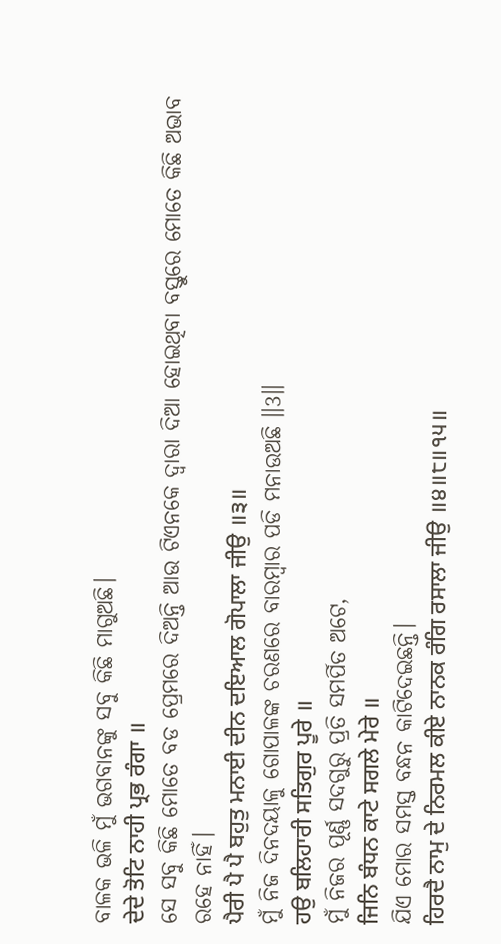ବାଳକ ଭଳି ମୁଁ ଭଗବାନଙ୍କୁ ସବୁ କିଛି ମାଗୁଅଛି।
ਦੇਦੇ ਤੋਟਿ ਨਾਹੀ ਪ੍ਰਭ ਰੰਗਾ ॥
ସେ ସବୁ କିଛି ମୋତେ ବଡ ପ୍ରେମରେ ଦିଅନ୍ତି ଆଉ ଟିଏନକେ ଦ୍ଵାରା ଦିଆ ହୋଇଥିବା ବସ୍ତୁରେ ମୋତେ କିଛି ଅଭାବ ରହେ ନାହିଁ।
ਪੈਰੀ ਪੈ ਪੈ ਬਹੁਤੁ ਮਨਾਈ ਦੀਨ ਦਇਆਲ ਗੋਪਾਲਾ ਜੀਉ ॥੩॥
ମୁଁ ନିଜ ଦିନଦୟାଳୁ ଗୋପାଳଙ୍କ ଚରଣରେ ବାରମ୍ବାର ପଡି ମନାଉଅଛି ॥3॥
ਹਉ ਬਲਿਹਾਰੀ ਸਤਿਗੁਰ ਪੂਰੇ ॥
ମୁଁ ନିଜର ପୂର୍ଣ୍ଣ ସଦଗୁରୁ ପ୍ରତି ସମର୍ପିତ ଅଟେ,
ਜਿਨਿ ਬੰਧਨ ਕਾਟੇ ਸਗਲੇ ਮੇਰੇ ॥
ଯିଏ ମୋର ସମସ୍ତ ବନ୍ଧନ କାଟିଦେଇଛନ୍ତି।
ਹਿਰਦੈ ਨਾਮੁ ਦੇ ਨਿਰਮਲ ਕੀਏ ਨਾਨਕ ਰੰਗਿ ਰਸਾਲਾ ਜੀਉ ॥੪॥੮॥੧੫॥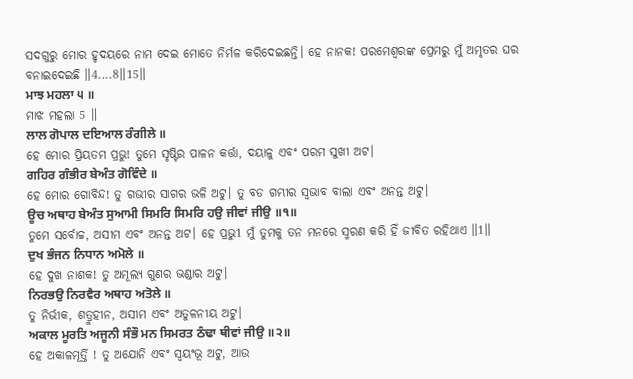ସଦଗୁରୁ ମୋର ହୃଦୟରେ ନାମ ଦେଇ ମୋତେ ନିର୍ମଳ କରିଦେଇଛନ୍ତି। ହେ ନାନକ! ପରମେଶ୍ଵରଙ୍କ ପ୍ରେମରୁ ମୁଁ ଅମୃତର ଘର ବନାଇଦେଇଛି ॥4....8॥15॥
ਮਾਝ ਮਹਲਾ ੫ ॥
ମାଝ ମହଲା 5 ॥
ਲਾਲ ਗੋਪਾਲ ਦਇਆਲ ਰੰਗੀਲੇ ॥
ହେ ମୋର ପ୍ରିୟତମ ପ୍ରଭୁ! ତୁମେ ସୃଷ୍ଟିର ପାଳନ କର୍ତ୍ତା, ଦୟାଳୁ ଏବଂ ପରମ ସୁଖୀ ଅଟ।
ਗਹਿਰ ਗੰਭੀਰ ਬੇਅੰਤ ਗੋਵਿੰਦੇ ॥
ହେ ମୋର ଗୋବିନ୍ଦ! ତୁ ଗଭୀର ସାଗର ଭଳି ଅଟୁ। ତୁ ବଡ ଗମ୍ଭୀର ସ୍ଵଭାବ ବାଲା ଏବଂ ଅନନ୍ତ ଅଟୁ।
ਊਚ ਅਥਾਹ ਬੇਅੰਤ ਸੁਆਮੀ ਸਿਮਰਿ ਸਿਮਰਿ ਹਉ ਜੀਵਾਂ ਜੀਉ ॥੧॥
ତୁମେ ସର୍ବୋଚ୍ଚ, ଅସୀମ ଏବଂ ଅନନ୍ତ ଅଟ। ହେ ପ୍ରଭୁ1 ମୁଁ ତୁମକୁ ତନ ମନରେ ସ୍ମରଣ କରି ହିଁ ଜୀବିତ ରହିଥାଏ ॥1॥
ਦੁਖ ਭੰਜਨ ਨਿਧਾਨ ਅਮੋਲੇ ॥
ହେ ଦୁଖ ନାଶକ! ତୁ ଅମୂଲ୍ୟ ଗୁଣର ଭଣ୍ଡାର ଅଟୁ।
ਨਿਰਭਉ ਨਿਰਵੈਰ ਅਥਾਹ ਅਤੋਲੇ ॥
ତୁ ନିର୍ଭୀକ, ଶତ୍ରୁହୀନ, ଅସୀମ ଏବଂ ଅତୁଳନୀୟ ଅଟୁ।
ਅਕਾਲ ਮੂਰਤਿ ਅਜੂਨੀ ਸੰਭੌ ਮਨ ਸਿਮਰਤ ਠੰਢਾ ਥੀਵਾਂ ਜੀਉ ॥੨॥
ହେ ଅକାଳମୂର୍ତ୍ତି ! ତୁ ଅଯୋନି ଏବଂ ସ୍ଵୟଂଭୂ ଅଟୁ, ଆଉ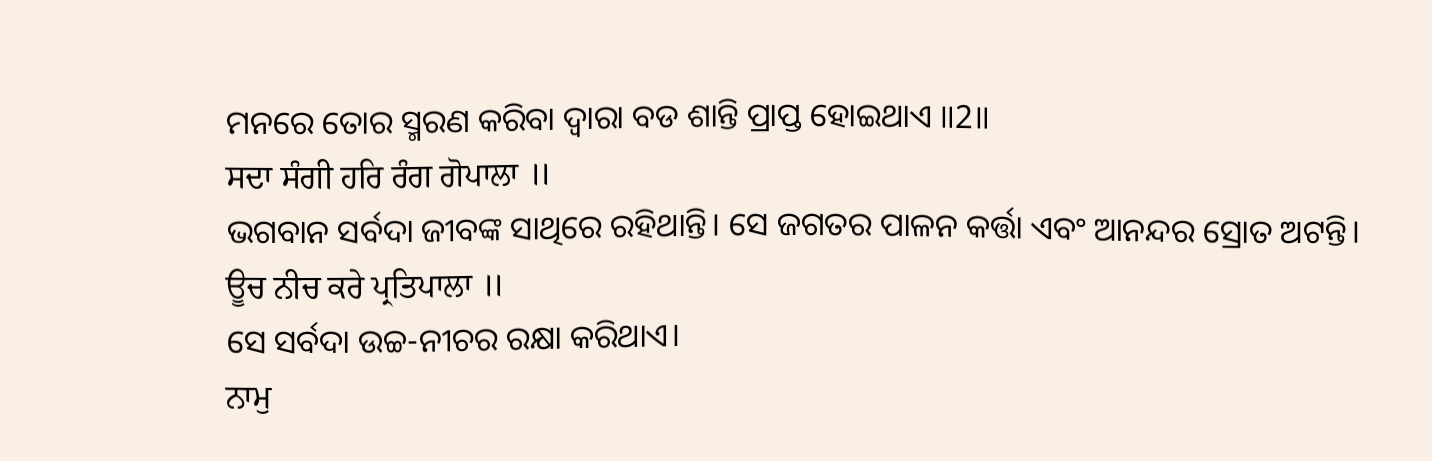ମନରେ ତୋର ସ୍ମରଣ କରିବା ଦ୍ଵାରା ବଡ ଶାନ୍ତି ପ୍ରାପ୍ତ ହୋଇଥାଏ ॥2॥
ਸਦਾ ਸੰਗੀ ਹਰਿ ਰੰਗ ਗੋਪਾਲਾ ॥
ଭଗବାନ ସର୍ବଦା ଜୀବଙ୍କ ସାଥିରେ ରହିଥାନ୍ତି। ସେ ଜଗତର ପାଳନ କର୍ତ୍ତା ଏବଂ ଆନନ୍ଦର ସ୍ରୋତ ଅଟନ୍ତି।
ਊਚ ਨੀਚ ਕਰੇ ਪ੍ਰਤਿਪਾਲਾ ॥
ସେ ସର୍ବଦା ଉଚ୍ଚ-ନୀଚର ରକ୍ଷା କରିଥାଏ।
ਨਾਮੁ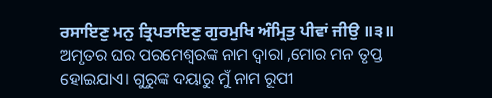ਰਸਾਇਣੁ ਮਨੁ ਤ੍ਰਿਪਤਾਇਣੁ ਗੁਰਮੁਖਿ ਅੰਮ੍ਰਿਤੁ ਪੀਵਾਂ ਜੀਉ ॥੩॥
ଅମୃତର ଘର ପରମେଶ୍ଵରଙ୍କ ନାମ ଦ୍ଵାରା ,ମୋର ମନ ତୃପ୍ତ ହୋଇଯାଏ। ଗୁରୁଙ୍କ ଦୟାରୁ ମୁଁ ନାମ ରୂପୀ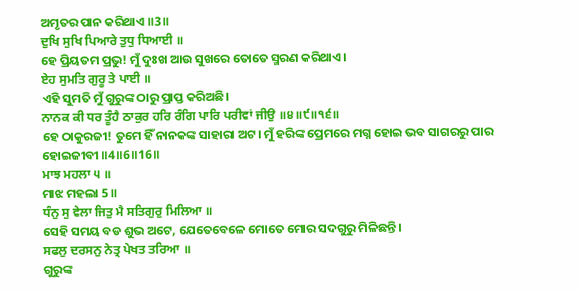ଅମୃତର ପାନ କରିଥାଏ ॥3॥
ਦੁਖਿ ਸੁਖਿ ਪਿਆਰੇ ਤੁਧੁ ਧਿਆਈ ॥
ହେ ପ୍ରିୟତମ ପ୍ରଭୁ! ମୁଁ ଦୁଃଖ ଆଉ ସୁଖରେ ତୋତେ ସ୍ମରଣ କରିଥାଏ।
ਏਹ ਸੁਮਤਿ ਗੁਰੂ ਤੇ ਪਾਈ ॥
ଏହି ସୁମତି ମୁଁ ଗୁରୁଙ୍କ ଠାରୁ ପ୍ରାପ୍ତ କରିଅଛି।
ਨਾਨਕ ਕੀ ਧਰ ਤੂੰਹੈ ਠਾਕੁਰ ਹਰਿ ਰੰਗਿ ਪਾਰਿ ਪਰੀਵਾਂ ਜੀਉ ॥੪॥੯॥੧੬॥
ହେ ଠାକୁରଜୀ! ତୁମେ ହିଁ ନାନକଙ୍କ ସାହାରା ଅଟ। ମୁଁ ହରିଙ୍କ ପ୍ରେମରେ ମଗ୍ନ ହୋଇ ଭବ ସାଗରରୁ ପାର ହୋଇଜୀବୀ ॥4॥6॥16॥
ਮਾਝ ਮਹਲਾ ੫ ॥
ମାଝ ମହଲା 5 ॥
ਧੰਨੁ ਸੁ ਵੇਲਾ ਜਿਤੁ ਮੈ ਸਤਿਗੁਰੁ ਮਿਲਿਆ ॥
ସେହି ସମୟ ବଡ ଶୁଭ ଅଟେ, ଯେତେବେଳେ ମୋତେ ମୋର ସଦଗୁରୁ ମିଳିଛନ୍ତି।
ਸਫਲੁ ਦਰਸਨੁ ਨੇਤ੍ਰ ਪੇਖਤ ਤਰਿਆ ॥
ଗୁରୁଙ୍କ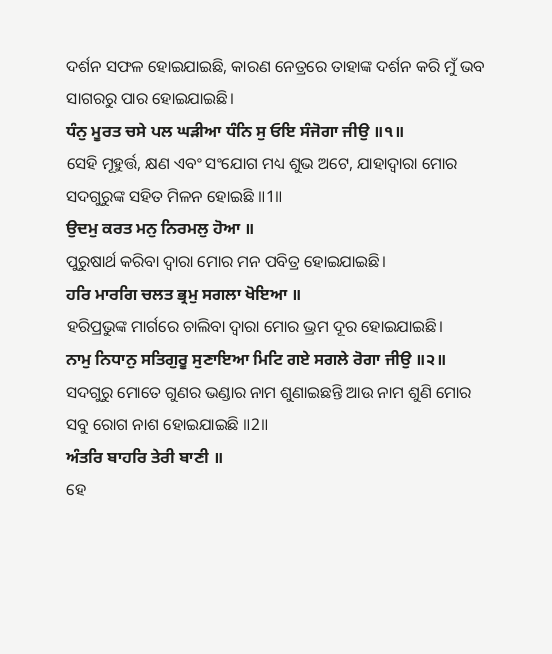ଦର୍ଶନ ସଫଳ ହୋଇଯାଇଛି, କାରଣ ନେତ୍ରରେ ତାହାଙ୍କ ଦର୍ଶନ କରି ମୁଁ ଭବ ସାଗରରୁ ପାର ହୋଇଯାଇଛି।
ਧੰਨੁ ਮੂਰਤ ਚਸੇ ਪਲ ਘੜੀਆ ਧੰਨਿ ਸੁ ਓਇ ਸੰਜੋਗਾ ਜੀਉ ॥੧॥
ସେହି ମୂହୁର୍ତ୍ତ, କ୍ଷଣ ଏବଂ ସଂଯୋଗ ମଧ୍ୟ ଶୁଭ ଅଟେ, ଯାହାଦ୍ୱାରା ମୋର ସଦଗୁରୁଙ୍କ ସହିତ ମିଳନ ହୋଇଛି ॥1॥
ਉਦਮੁ ਕਰਤ ਮਨੁ ਨਿਰਮਲੁ ਹੋਆ ॥
ପୁରୁଷାର୍ଥ କରିବା ଦ୍ଵାରା ମୋର ମନ ପବିତ୍ର ହୋଇଯାଇଛି।
ਹਰਿ ਮਾਰਗਿ ਚਲਤ ਭ੍ਰਮੁ ਸਗਲਾ ਖੋਇਆ ॥
ହରିପ୍ରଭୁଙ୍କ ମାର୍ଗରେ ଚାଲିବା ଦ୍ଵାରା ମୋର ଭ୍ରମ ଦୂର ହୋଇଯାଇଛି।
ਨਾਮੁ ਨਿਧਾਨੁ ਸਤਿਗੁਰੂ ਸੁਣਾਇਆ ਮਿਟਿ ਗਏ ਸਗਲੇ ਰੋਗਾ ਜੀਉ ॥੨॥
ସଦଗୁରୁ ମୋତେ ଗୁଣର ଭଣ୍ଡାର ନାମ ଶୁଣାଇଛନ୍ତି ଆଉ ନାମ ଶୁଣି ମୋର ସବୁ ରୋଗ ନାଶ ହୋଇଯାଇଛି ॥2॥
ਅੰਤਰਿ ਬਾਹਰਿ ਤੇਰੀ ਬਾਣੀ ॥
ହେ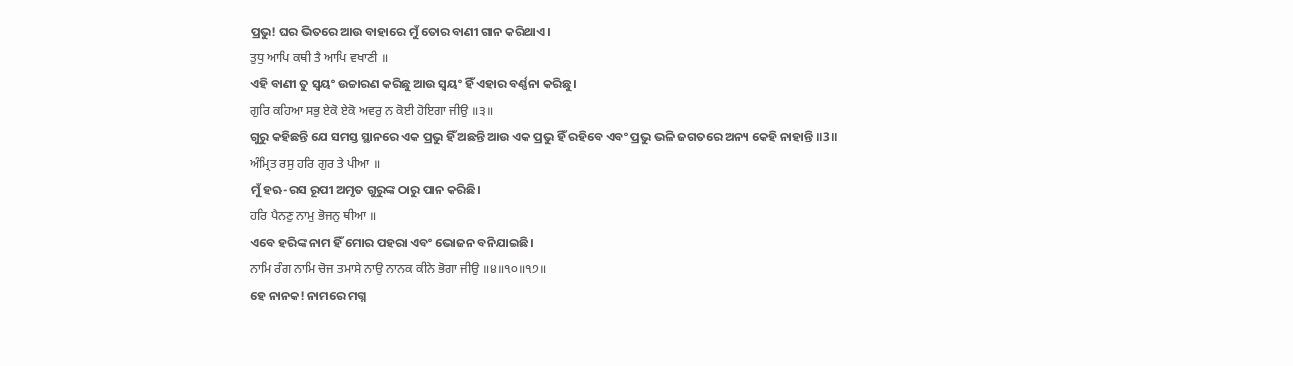ପ୍ରଭୁ! ଘର ଭିତରେ ଆଉ ବାହାରେ ମୁଁ ତୋର ବାଣୀ ଗାନ କରିଥାଏ।
ਤੁਧੁ ਆਪਿ ਕਥੀ ਤੈ ਆਪਿ ਵਖਾਣੀ ॥
ଏହି ବାଣୀ ତୁ ସ୍ଵୟଂ ଉଚ୍ଚାରଣ କରିଛୁ ଆଉ ସ୍ଵୟଂ ହିଁ ଏହାର ବର୍ଣ୍ଣନା କରିଛୁ।
ਗੁਰਿ ਕਹਿਆ ਸਭੁ ਏਕੋ ਏਕੋ ਅਵਰੁ ਨ ਕੋਈ ਹੋਇਗਾ ਜੀਉ ॥੩॥
ଗୁରୁ କହିଛନ୍ତି ଯେ ସମସ୍ତ ସ୍ଥାନରେ ଏକ ପ୍ରଭୁ ହିଁ ଅଛନ୍ତି ଆଉ ଏକ ପ୍ରଭୁ ହିଁ ରହିବେ ଏବଂ ପ୍ରଭୁ ଭଳି ଜଗତରେ ଅନ୍ୟ କେହି ନାହାନ୍ତି ॥3॥
ਅੰਮ੍ਰਿਤ ਰਸੁ ਹਰਿ ਗੁਰ ਤੇ ਪੀਆ ॥
ମୁଁ ହଋ-ରସ ରୂପୀ ଅମୃତ ଗୁରୁଙ୍କ ଠାରୁ ପାନ କରିଛି।
ਹਰਿ ਪੈਨਣੁ ਨਾਮੁ ਭੋਜਨੁ ਥੀਆ ॥
ଏବେ ହରିଙ୍କ ନାମ ହିଁ ମୋର ପହରା ଏବଂ ଭୋଜନ ବନିଯାଇଛି।
ਨਾਮਿ ਰੰਗ ਨਾਮਿ ਚੋਜ ਤਮਾਸੇ ਨਾਉ ਨਾਨਕ ਕੀਨੇ ਭੋਗਾ ਜੀਉ ॥੪॥੧੦॥੧੭॥
ହେ ନାନକ! ନାମରେ ମଗ୍ନ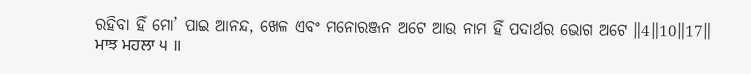ରହିବା ହିଁ ମୋ’ ପାଇ ଆନନ୍ଦ, ଖେଳ ଏବଂ ମନୋରଞ୍ଜନ ଅଟେ ଆଉ ନାମ ହିଁ ପଦାର୍ଥର ଭୋଗ ଅଟେ ॥4॥10॥17॥
ਮਾਝ ਮਹਲਾ ੫ ॥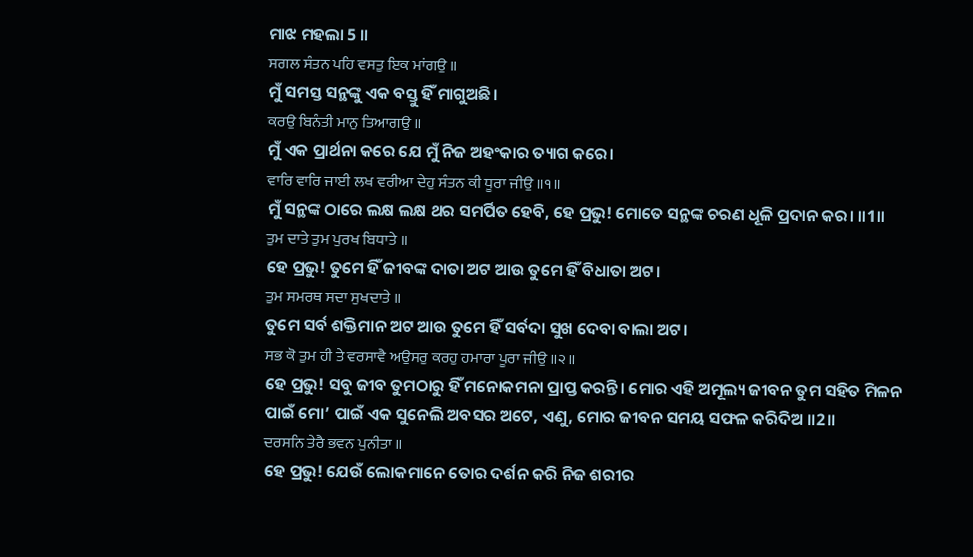ମାଝ ମହଲା 5 ॥
ਸਗਲ ਸੰਤਨ ਪਹਿ ਵਸਤੁ ਇਕ ਮਾਂਗਉ ॥
ମୁଁ ସମସ୍ତ ସନ୍ଥଙ୍କୁ ଏକ ବସ୍ତୁ ହିଁ ମାଗୁଅଛି।
ਕਰਉ ਬਿਨੰਤੀ ਮਾਨੁ ਤਿਆਗਉ ॥
ମୁଁ ଏକ ପ୍ରାର୍ଥନା କରେ ଯେ ମୁଁ ନିଜ ଅହଂକାର ତ୍ୟାଗ କରେ।
ਵਾਰਿ ਵਾਰਿ ਜਾਈ ਲਖ ਵਰੀਆ ਦੇਹੁ ਸੰਤਨ ਕੀ ਧੂਰਾ ਜੀਉ ॥੧॥
ମୁଁ ସନ୍ଥଙ୍କ ଠାରେ ଲକ୍ଷ ଲକ୍ଷ ଥର ସମର୍ପିତ ହେବି, ହେ ପ୍ରଭୁ! ମୋତେ ସନ୍ଥଙ୍କ ଚରଣ ଧୂଳି ପ୍ରଦାନ କର। ॥1॥
ਤੁਮ ਦਾਤੇ ਤੁਮ ਪੁਰਖ ਬਿਧਾਤੇ ॥
ହେ ପ୍ରଭୁ! ତୁମେ ହିଁ ଜୀବଙ୍କ ଦାତା ଅଟ ଆଉ ତୁମେ ହିଁ ବିଧାତା ଅଟ।
ਤੁਮ ਸਮਰਥ ਸਦਾ ਸੁਖਦਾਤੇ ॥
ତୁମେ ସର୍ବ ଶକ୍ତିମାନ ଅଟ ଆଉ ତୁମେ ହିଁ ସର୍ବଦା ସୁଖ ଦେବା ବାଲା ଅଟ।
ਸਭ ਕੋ ਤੁਮ ਹੀ ਤੇ ਵਰਸਾਵੈ ਅਉਸਰੁ ਕਰਹੁ ਹਮਾਰਾ ਪੂਰਾ ਜੀਉ ॥੨॥
ହେ ପ୍ରଭୁ! ସବୁ ଜୀବ ତୁମଠାରୁ ହିଁ ମନୋକମନା ପ୍ରାପ୍ତ କରନ୍ତି। ମୋର ଏହି ଅମୂଲ୍ୟ ଜୀବନ ତୁମ ସହିତ ମିଳନ ପାଇଁ ମୋ’ ପାଇଁ ଏକ ସୁନେଲି ଅବସର ଅଟେ, ଏଣୁ, ମୋର ଜୀବନ ସମୟ ସଫଳ କରିଦିଅ ॥2॥
ਦਰਸਨਿ ਤੇਰੈ ਭਵਨ ਪੁਨੀਤਾ ॥
ହେ ପ୍ରଭୁ! ଯେଉଁ ଲୋକମାନେ ତୋର ଦର୍ଶନ କରି ନିଜ ଶରୀର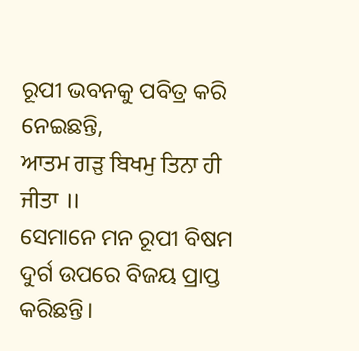ରୂପୀ ଭବନକୁ ପବିତ୍ର କରି ନେଇଛନ୍ତି,
ਆਤਮ ਗੜੁ ਬਿਖਮੁ ਤਿਨਾ ਹੀ ਜੀਤਾ ॥
ସେମାନେ ମନ ରୂପୀ ବିଷମ ଦୁର୍ଗ ଉପରେ ବିଜୟ ପ୍ରାପ୍ତ କରିଛନ୍ତି।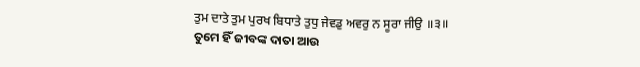ਤੁਮ ਦਾਤੇ ਤੁਮ ਪੁਰਖ ਬਿਧਾਤੇ ਤੁਧੁ ਜੇਵਡੁ ਅਵਰੁ ਨ ਸੂਰਾ ਜੀਉ ॥੩॥
ତୁମେ ହିଁ ଜୀବଙ୍କ ଦାତା ଆଉ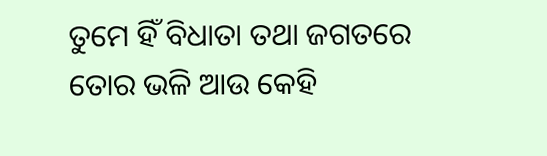ତୁମେ ହିଁ ବିଧାତା ତଥା ଜଗତରେ ତୋର ଭଳି ଆଉ କେହି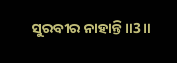ସୁରବୀର ନାହାନ୍ତି ॥3॥